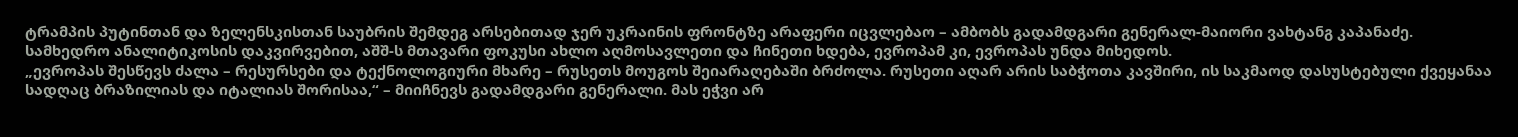ტრამპის პუტინთან და ზელენსკისთან საუბრის შემდეგ არსებითად ჯერ უკრაინის ფრონტზე არაფერი იცვლებაო – ამბობს გადამდგარი გენერალ-მაიორი ვახტანგ კაპანაძე. სამხედრო ანალიტიკოსის დაკვირვებით, აშშ-ს მთავარი ფოკუსი ახლო აღმოსავლეთი და ჩინეთი ხდება, ევროპამ კი, ევროპას უნდა მიხედოს.
„ევროპას შესწევს ძალა – რესურსები და ტექნოლოგიური მხარე – რუსეთს მოუგოს შეიარაღებაში ბრძოლა. რუსეთი აღარ არის საბჭოთა კავშირი, ის საკმაოდ დასუსტებული ქვეყანაა სადღაც ბრაზილიას და იტალიას შორისაა,“ – მიიჩნევს გადამდგარი გენერალი. მას ეჭვი არ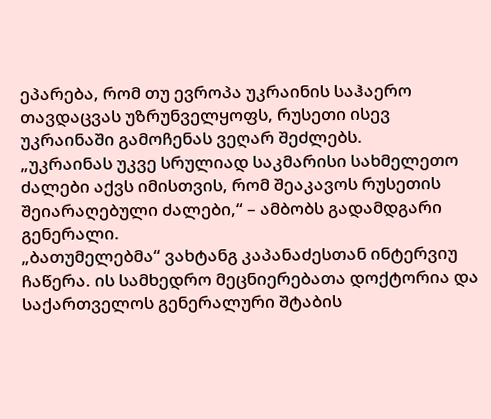ეპარება, რომ თუ ევროპა უკრაინის საჰაერო თავდაცვას უზრუნველყოფს, რუსეთი ისევ უკრაინაში გამოჩენას ვეღარ შეძლებს.
„უკრაინას უკვე სრულიად საკმარისი სახმელეთო ძალები აქვს იმისთვის, რომ შეაკავოს რუსეთის შეიარაღებული ძალები,“ – ამბობს გადამდგარი გენერალი.
„ბათუმელებმა“ ვახტანგ კაპანაძესთან ინტერვიუ ჩაწერა. ის სამხედრო მეცნიერებათა დოქტორია და საქართველოს გენერალური შტაბის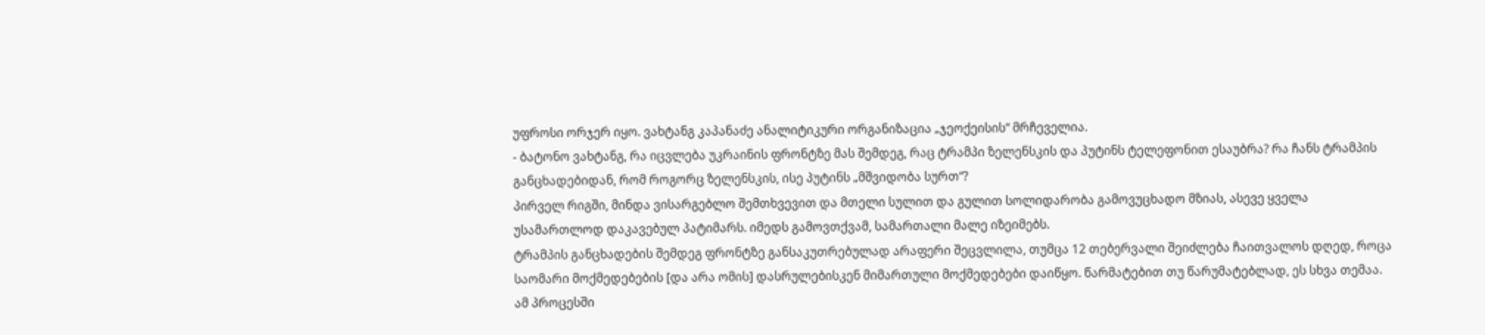უფროსი ორჯერ იყო. ვახტანგ კაპანაძე ანალიტიკური ორგანიზაცია „ჯეოქეისის“ მრჩეველია.
- ბატონო ვახტანგ, რა იცვლება უკრაინის ფრონტზე მას შემდეგ, რაც ტრამპი ზელენსკის და პუტინს ტელეფონით ესაუბრა? რა ჩანს ტრამპის განცხადებიდან, რომ როგორც ზელენსკის, ისე პუტინს „მშვიდობა სურთ“?
პირველ რიგში, მინდა ვისარგებლო შემთხვევით და მთელი სულით და გულით სოლიდარობა გამოვუცხადო მზიას, ასევე ყველა უსამართლოდ დაკავებულ პატიმარს. იმედს გამოვთქვამ, სამართალი მალე იზეიმებს.
ტრამპის განცხადების შემდეგ ფრონტზე განსაკუთრებულად არაფერი შეცვლილა, თუმცა 12 თებერვალი შეიძლება ჩაითვალოს დღედ, როცა საომარი მოქმედებების [და არა ომის] დასრულებისკენ მიმართული მოქმედებები დაიწყო. წარმატებით თუ წარუმატებლად, ეს სხვა თემაა.
ამ პროცესში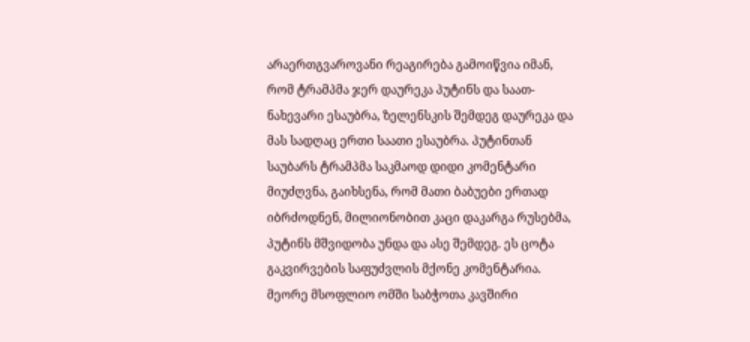არაერთგვაროვანი რეაგირება გამოიწვია იმან, რომ ტრამპმა ჯერ დაურეკა პუტინს და საათ-ნახევარი ესაუბრა, ზელენსკის შემდეგ დაურეკა და მას სადღაც ერთი საათი ესაუბრა. პუტინთან საუბარს ტრამპმა საკმაოდ დიდი კომენტარი მიუძღვნა, გაიხსენა, რომ მათი ბაბუები ერთად იბრძოდნენ, მილიონობით კაცი დაკარგა რუსებმა, პუტინს მშვიდობა უნდა და ასე შემდეგ. ეს ცოტა გაკვირვების საფუძვლის მქონე კომენტარია. მეორე მსოფლიო ომში საბჭოთა კავშირი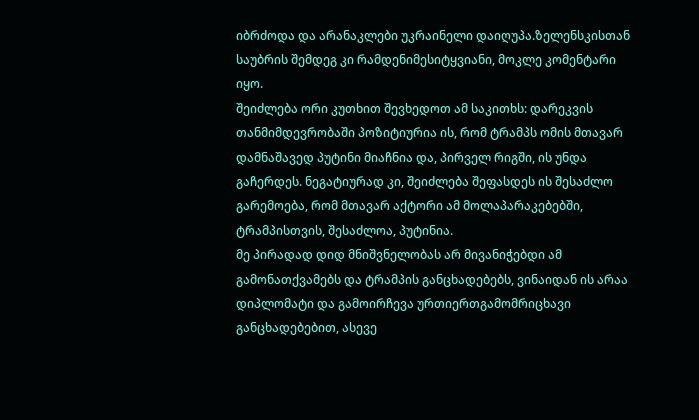იბრძოდა და არანაკლები უკრაინელი დაიღუპა.ზელენსკისთან საუბრის შემდეგ კი რამდენიმესიტყვიანი, მოკლე კომენტარი იყო.
შეიძლება ორი კუთხით შევხედოთ ამ საკითხს: დარეკვის თანმიმდევრობაში პოზიტიურია ის, რომ ტრამპს ომის მთავარ დამნაშავედ პუტინი მიაჩნია და, პირველ რიგში, ის უნდა გაჩერდეს. ნეგატიურად კი, შეიძლება შეფასდეს ის შესაძლო გარემოება, რომ მთავარ აქტორი ამ მოლაპარაკებებში, ტრამპისთვის, შესაძლოა, პუტინია.
მე პირადად დიდ მნიშვნელობას არ მივანიჭებდი ამ გამონათქვამებს და ტრამპის განცხადებებს, ვინაიდან ის არაა დიპლომატი და გამოირჩევა ურთიერთგამომრიცხავი განცხადებებით, ასევე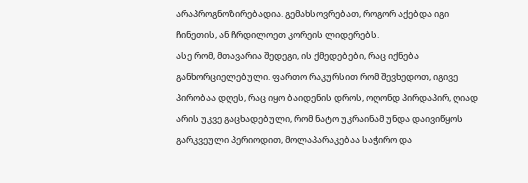არაპროგნოზირებადია. გემახსოვრებათ, როგორ აქებდა იგი ჩინეთის, ან ჩრდილოეთ კორეის ლიდერებს.
ასე რომ, მთავარია შედეგი, ის ქმედებები, რაც იქნება განხორციელებული. ფართო რაკურსით რომ შევხედოთ, იგივე პირობაა დღეს, რაც იყო ბაიდენის დროს, ოღონდ პირდაპირ, ღიად არის უკვე გაცხადებული, რომ ნატო უკრაინამ უნდა დაივიწყოს გარკვეული პერიოდით, მოლაპარაკებაა საჭირო და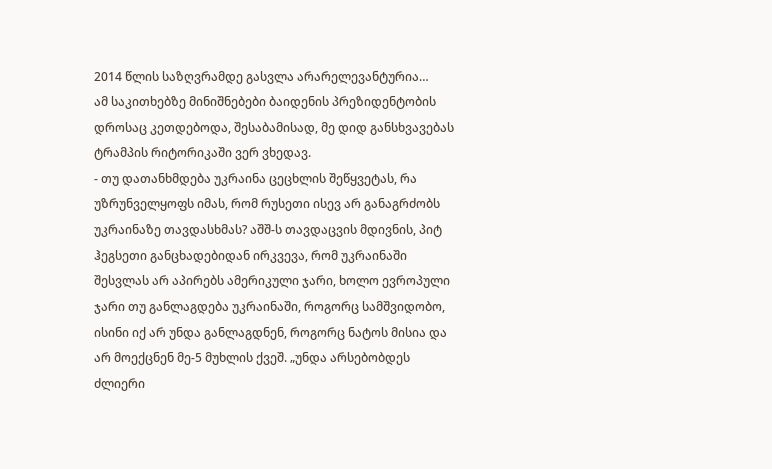2014 წლის საზღვრამდე გასვლა არარელევანტურია…
ამ საკითხებზე მინიშნებები ბაიდენის პრეზიდენტობის დროსაც კეთდებოდა, შესაბამისად, მე დიდ განსხვავებას ტრამპის რიტორიკაში ვერ ვხედავ.
- თუ დათანხმდება უკრაინა ცეცხლის შეწყვეტას, რა უზრუნველყოფს იმას, რომ რუსეთი ისევ არ განაგრძობს უკრაინაზე თავდასხმას? აშშ-ს თავდაცვის მდივნის, პიტ ჰეგსეთი განცხადებიდან ირკვევა, რომ უკრაინაში შესვლას არ აპირებს ამერიკული ჯარი, ხოლო ევროპული ჯარი თუ განლაგდება უკრაინაში, როგორც სამშვიდობო, ისინი იქ არ უნდა განლაგდნენ, როგორც ნატოს მისია და არ მოექცნენ მე-5 მუხლის ქვეშ. „უნდა არსებობდეს ძლიერი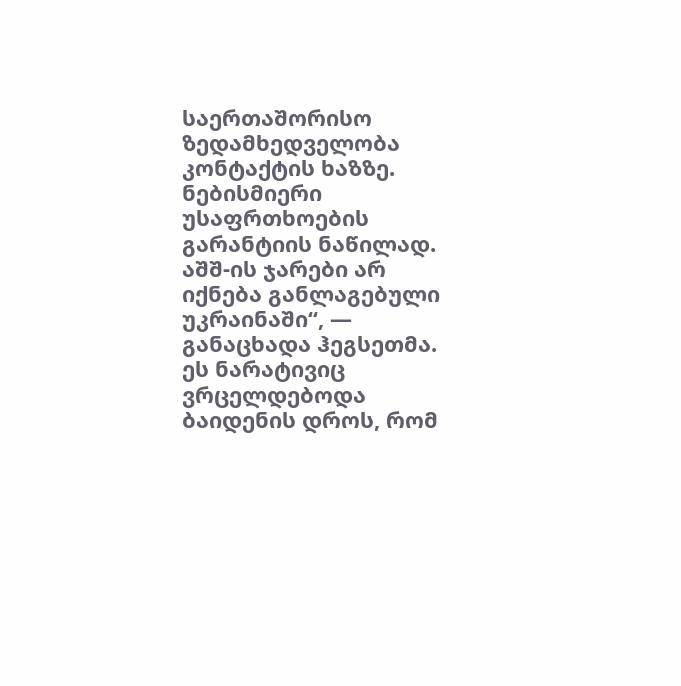საერთაშორისო ზედამხედველობა კონტაქტის ხაზზე. ნებისმიერი უსაფრთხოების გარანტიის ნაწილად. აშშ-ის ჯარები არ იქნება განლაგებული უკრაინაში“, — განაცხადა ჰეგსეთმა.
ეს ნარატივიც ვრცელდებოდა ბაიდენის დროს, რომ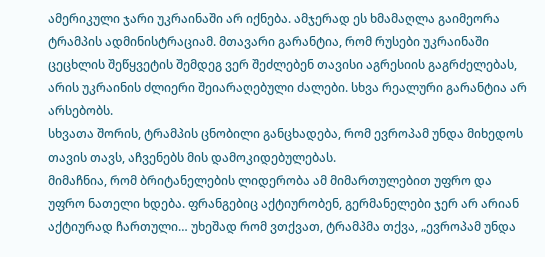ამერიკული ჯარი უკრაინაში არ იქნება. ამჯერად ეს ხმამაღლა გაიმეორა ტრამპის ადმინისტრაციამ. მთავარი გარანტია, რომ რუსები უკრაინაში ცეცხლის შეწყვეტის შემდეგ ვერ შეძლებენ თავისი აგრესიის გაგრძელებას, არის უკრაინის ძლიერი შეიარაღებული ძალები. სხვა რეალური გარანტია არ არსებობს.
სხვათა შორის, ტრამპის ცნობილი განცხადება, რომ ევროპამ უნდა მიხედოს თავის თავს, აჩვენებს მის დამოკიდებულებას.
მიმაჩნია, რომ ბრიტანელების ლიდერობა ამ მიმართულებით უფრო და უფრო ნათელი ხდება. ფრანგებიც აქტიურობენ, გერმანელები ჯერ არ არიან აქტიურად ჩართული… უხეშად რომ ვთქვათ, ტრამპმა თქვა, „ევროპამ უნდა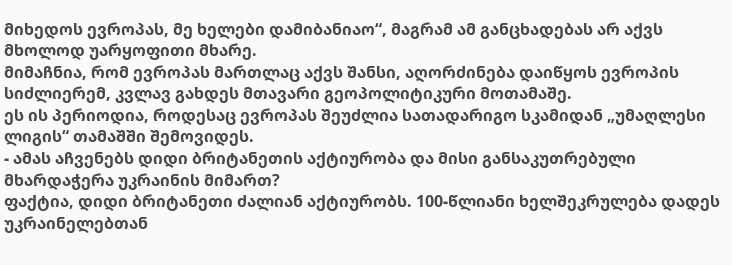მიხედოს ევროპას, მე ხელები დამიბანიაო“, მაგრამ ამ განცხადებას არ აქვს მხოლოდ უარყოფითი მხარე.
მიმაჩნია, რომ ევროპას მართლაც აქვს შანსი, აღორძინება დაიწყოს ევროპის სიძლიერემ, კვლავ გახდეს მთავარი გეოპოლიტიკური მოთამაშე.
ეს ის პერიოდია, როდესაც ევროპას შეუძლია სათადარიგო სკამიდან „უმაღლესი ლიგის“ თამაშში შემოვიდეს.
- ამას აჩვენებს დიდი ბრიტანეთის აქტიურობა და მისი განსაკუთრებული მხარდაჭერა უკრაინის მიმართ?
ფაქტია, დიდი ბრიტანეთი ძალიან აქტიურობს. 100-წლიანი ხელშეკრულება დადეს უკრაინელებთან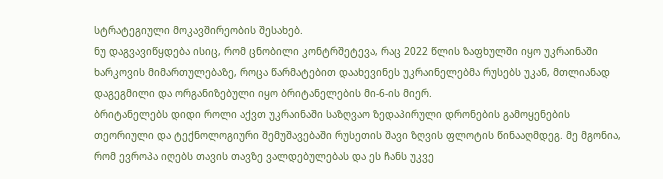სტრატეგიული მოკავშირეობის შესახებ.
ნუ დაგვავიწყდება ისიც, რომ ცნობილი კონტრშეტევა, რაც 2022 წლის ზაფხულში იყო უკრაინაში ხარკოვის მიმართულებაზე, როცა წარმატებით დაახევინეს უკრაინელებმა რუსებს უკან, მთლიანად დაგეგმილი და ორგანიზებული იყო ბრიტანელების მი-6-ის მიერ.
ბრიტანელებს დიდი როლი აქვთ უკრაინაში საზღვაო ზედაპირული დრონების გამოყენების თეორიული და ტექნოლოგიური შემუშავებაში რუსეთის შავი ზღვის ფლოტის წინააღმდეგ. მე მგონია, რომ ევროპა იღებს თავის თავზე ვალდებულებას და ეს ჩანს უკვე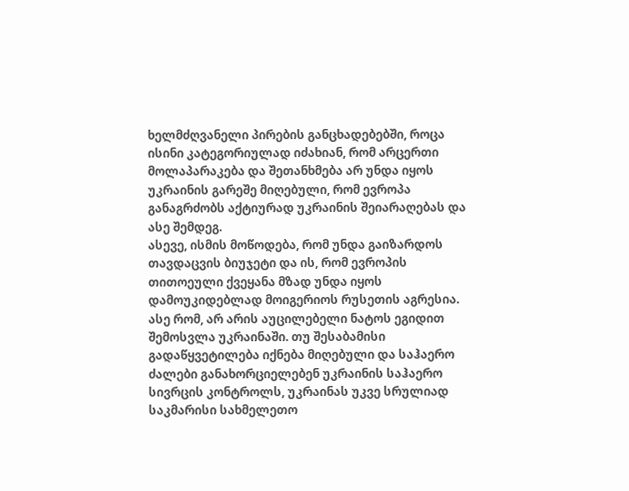ხელმძღვანელი პირების განცხადებებში, როცა ისინი კატეგორიულად იძახიან, რომ არცერთი მოლაპარაკება და შეთანხმება არ უნდა იყოს უკრაინის გარეშე მიღებული, რომ ევროპა განაგრძობს აქტიურად უკრაინის შეიარაღებას და ასე შემდეგ.
ასევე, ისმის მოწოდება, რომ უნდა გაიზარდოს თავდაცვის ბიუჯეტი და ის, რომ ევროპის თითოეული ქვეყანა მზად უნდა იყოს დამოუკიდებლად მოიგერიოს რუსეთის აგრესია.
ასე რომ, არ არის აუცილებელი ნატოს ეგიდით შემოსვლა უკრაინაში. თუ შესაბამისი გადაწყვეტილება იქნება მიღებული და საჰაერო ძალები განახორციელებენ უკრაინის საჰაერო სივრცის კონტროლს, უკრაინას უკვე სრულიად საკმარისი სახმელეთო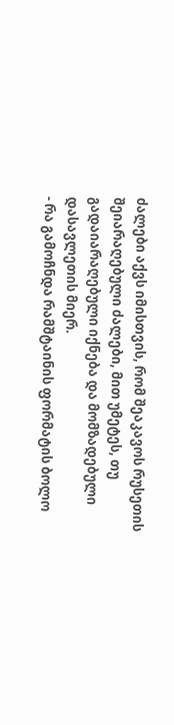ძალები აქვს იმისთვის, რომ შეაკავოს რუსეთის შეიარაღებული ძალები, მით უმეტეს, თუ გადაიარაღებული იქნება და მომზადებული დასავლეთის მიერ.
- რა გამოჩნდა რამშტაინის ფორმატის ბოლო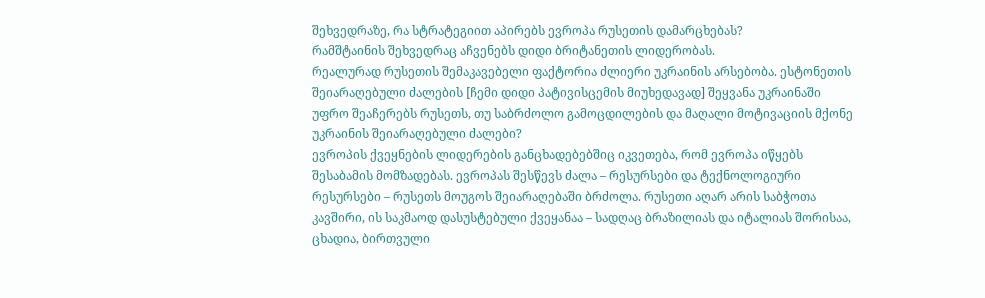შეხვედრაზე, რა სტრატეგიით აპირებს ევროპა რუსეთის დამარცხებას?
რამშტაინის შეხვედრაც აჩვენებს დიდი ბრიტანეთის ლიდერობას.
რეალურად რუსეთის შემაკავებელი ფაქტორია ძლიერი უკრაინის არსებობა. ესტონეთის შეიარაღებული ძალების [ჩემი დიდი პატივისცემის მიუხედავად] შეყვანა უკრაინაში უფრო შეაჩერებს რუსეთს, თუ საბრძოლო გამოცდილების და მაღალი მოტივაციის მქონე უკრაინის შეიარაღებული ძალები?
ევროპის ქვეყნების ლიდერების განცხადებებშიც იკვეთება, რომ ევროპა იწყებს შესაბამის მომზადებას. ევროპას შესწევს ძალა – რესურსები და ტექნოლოგიური რესურსები – რუსეთს მოუგოს შეიარაღებაში ბრძოლა. რუსეთი აღარ არის საბჭოთა კავშირი, ის საკმაოდ დასუსტებული ქვეყანაა – სადღაც ბრაზილიას და იტალიას შორისაა, ცხადია, ბირთვული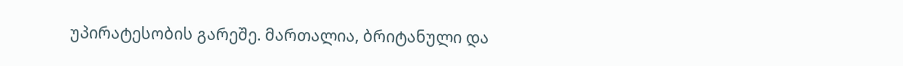უპირატესობის გარეშე. მართალია, ბრიტანული და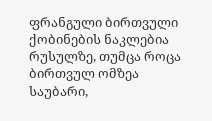ფრანგული ბირთვული ქობინების ნაკლებია რუსულზე, თუმცა როცა ბირთვულ ომზეა საუბარი,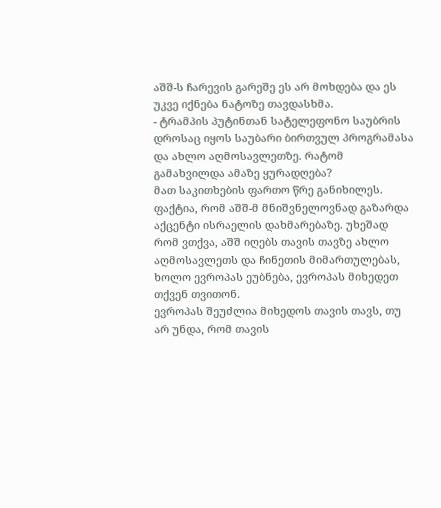აშშ-ს ჩარევის გარეშე ეს არ მოხდება და ეს უკვე იქნება ნატოზე თავდასხმა.
- ტრამპის პუტინთან სატელეფონო საუბრის დროსაც იყოს საუბარი ბირთვულ პროგრამასა და ახლო აღმოსავლეთზე. რატომ გამახვილდა ამაზე ყურადღება?
მათ საკითხების ფართო წრე განიხილეს. ფაქტია, რომ აშშ-მ მნიშვნელოვნად გაზარდა აქცენტი ისრაელის დახმარებაზე. უხეშად რომ ვთქვა, აშშ იღებს თავის თავზე ახლო აღმოსავლეთს და ჩინეთის მიმართულებას, ხოლო ევროპას ეუბნება, ევროპას მიხედეთ თქვენ თვითონ.
ევროპას შეუძლია მიხედოს თავის თავს, თუ არ უნდა, რომ თავის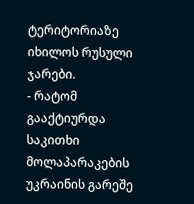ტერიტორიაზე იხილოს რუსული ჯარები.
- რატომ გააქტიურდა საკითხი მოლაპარაკების უკრაინის გარეშე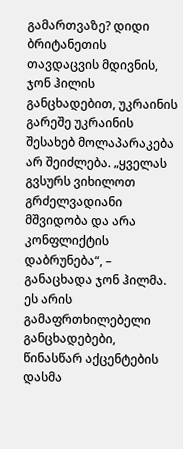გამართვაზე? დიდი ბრიტანეთის თავდაცვის მდივნის, ჯონ ჰილის განცხადებით, უკრაინის გარეშე უკრაინის შესახებ მოლაპარაკება არ შეიძლება. „ყველას გვსურს ვიხილოთ გრძელვადიანი მშვიდობა და არა კონფლიქტის დაბრუნება“, – განაცხადა ჯონ ჰილმა.
ეს არის გამაფრთხილებელი განცხადებები, წინასწარ აქცენტების დასმა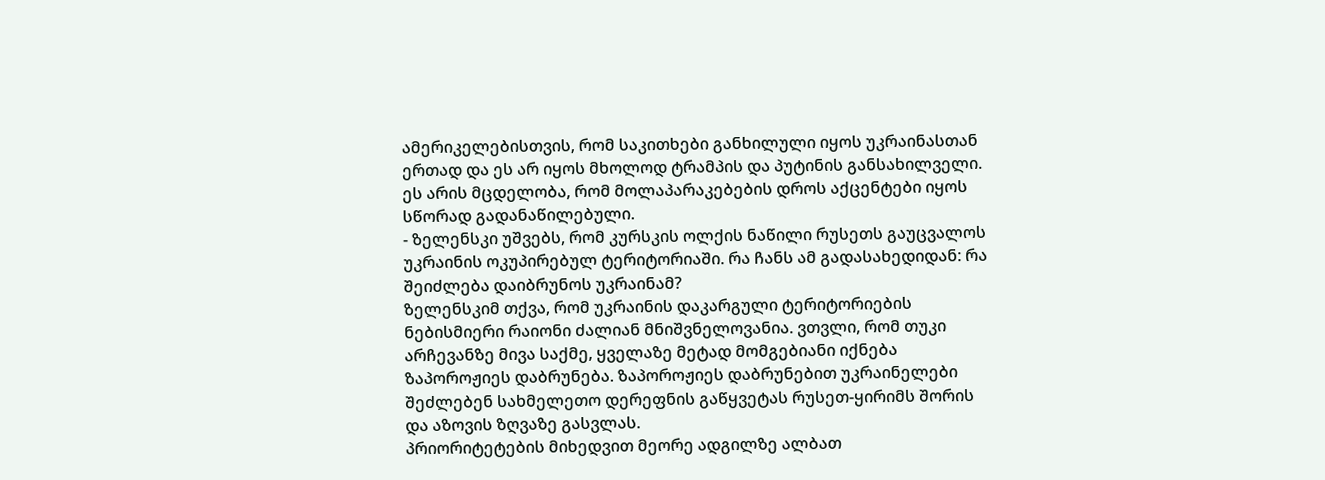ამერიკელებისთვის, რომ საკითხები განხილული იყოს უკრაინასთან ერთად და ეს არ იყოს მხოლოდ ტრამპის და პუტინის განსახილველი. ეს არის მცდელობა, რომ მოლაპარაკებების დროს აქცენტები იყოს სწორად გადანაწილებული.
- ზელენსკი უშვებს, რომ კურსკის ოლქის ნაწილი რუსეთს გაუცვალოს უკრაინის ოკუპირებულ ტერიტორიაში. რა ჩანს ამ გადასახედიდან: რა შეიძლება დაიბრუნოს უკრაინამ?
ზელენსკიმ თქვა, რომ უკრაინის დაკარგული ტერიტორიების ნებისმიერი რაიონი ძალიან მნიშვნელოვანია. ვთვლი, რომ თუკი არჩევანზე მივა საქმე, ყველაზე მეტად მომგებიანი იქნება ზაპოროჟიეს დაბრუნება. ზაპოროჟიეს დაბრუნებით უკრაინელები შეძლებენ სახმელეთო დერეფნის გაწყვეტას რუსეთ-ყირიმს შორის და აზოვის ზღვაზე გასვლას.
პრიორიტეტების მიხედვით მეორე ადგილზე ალბათ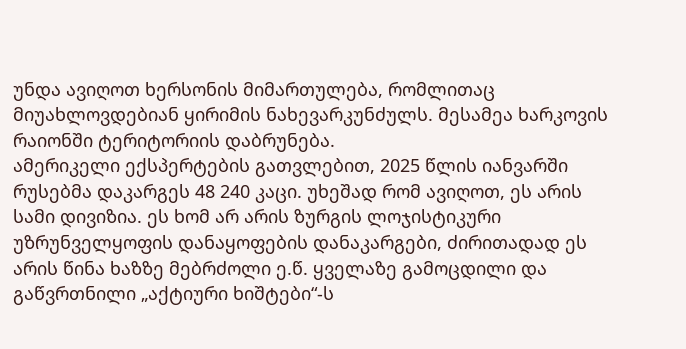უნდა ავიღოთ ხერსონის მიმართულება, რომლითაც მიუახლოვდებიან ყირიმის ნახევარკუნძულს. მესამეა ხარკოვის რაიონში ტერიტორიის დაბრუნება.
ამერიკელი ექსპერტების გათვლებით, 2025 წლის იანვარში რუსებმა დაკარგეს 48 240 კაცი. უხეშად რომ ავიღოთ, ეს არის სამი დივიზია. ეს ხომ არ არის ზურგის ლოჯისტიკური უზრუნველყოფის დანაყოფების დანაკარგები, ძირითადად ეს არის წინა ხაზზე მებრძოლი ე.წ. ყველაზე გამოცდილი და გაწვრთნილი „აქტიური ხიშტები“-ს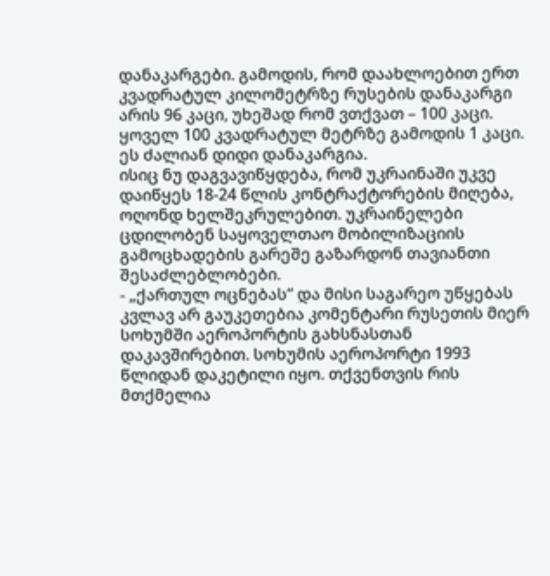დანაკარგები. გამოდის, რომ დაახლოებით ერთ კვადრატულ კილომეტრზე რუსების დანაკარგი არის 96 კაცი, უხეშად რომ ვთქვათ – 100 კაცი. ყოველ 100 კვადრატულ მეტრზე გამოდის 1 კაცი. ეს ძალიან დიდი დანაკარგია.
ისიც ნუ დაგვავიწყდება, რომ უკრაინაში უკვე დაიწყეს 18-24 წლის კონტრაქტორების მიღება, ოღონდ ხელშეკრულებით. უკრაინელები ცდილობენ საყოველთაო მობილიზაციის გამოცხადების გარეშე გაზარდონ თავიანთი შესაძლებლობები.
- „ქართულ ოცნებას“ და მისი საგარეო უწყებას კვლავ არ გაუკეთებია კომენტარი რუსეთის მიერ სოხუმში აეროპორტის გახსნასთან დაკავშირებით. სოხუმის აეროპორტი 1993 წლიდან დაკეტილი იყო. თქვენთვის რის მთქმელია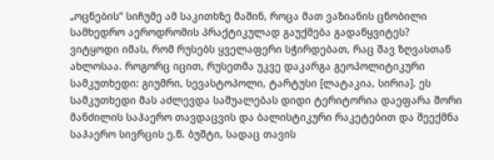„ოცნების“ სიჩუმე ამ საკითხზე მაშინ, როცა მათ ვაზიანის ცნობილი სამხედრო აეროდრომის პრაქტიკულად გაუქმება გადაწყვიტეს?
ვიტყოდი იმას, რომ რუსებს ყველაფერი სჭირდებათ, რაც შავ ზღვასთან ახლოსაა. როგორც იცით, რუსეთმა უკვე დაკარგა გეოპოლიტიკური სამკუთხედი: გიუმრი, სევასტოპოლი, ტარტუსი [ლატაკია, სირია]. ეს სამკუთხედი მას აძლევდა საშუალებას დიდი ტერიტორია დაეფარა შორი მანძილის საჰაერო თავდაცვის და ბალისტიკური რაკეტებით და შეექმნა საჰაერო სივრცის ე.წ. ბუშტი, სადაც თავის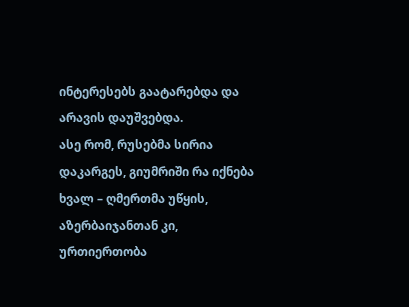ინტერესებს გაატარებდა და არავის დაუშვებდა.
ასე რომ, რუსებმა სირია დაკარგეს, გიუმრიში რა იქნება ხვალ – ღმერთმა უწყის, აზერბაიჯანთან კი, ურთიერთობა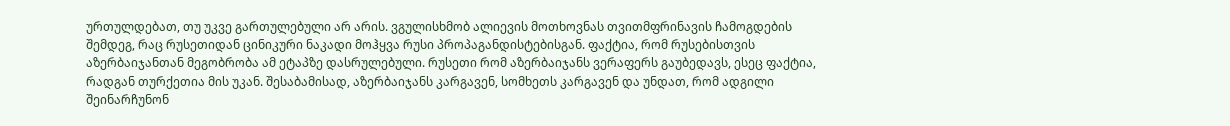ურთულდებათ, თუ უკვე გართულებული არ არის. ვგულისხმობ ალიევის მოთხოვნას თვითმფრინავის ჩამოგდების შემდეგ, რაც რუსეთიდან ცინიკური ნაკადი მოჰყვა რუსი პროპაგანდისტებისგან. ფაქტია, რომ რუსებისთვის აზერბაიჯანთან მეგობრობა ამ ეტაპზე დასრულებული. რუსეთი რომ აზერბაიჯანს ვერაფერს გაუბედავს, ესეც ფაქტია, რადგან თურქეთია მის უკან. შესაბამისად, აზერბაიჯანს კარგავენ, სომხეთს კარგავენ და უნდათ, რომ ადგილი შეინარჩუნონ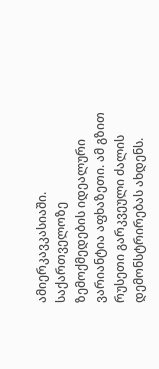ამიერკავკასიაში. საქართველოზე ზემოქმედების იდეალური ვარიანტია აფხაზეთი. ამ გზით რუსეთი გარკვეული ძალის დემონსტრირებას ახდენს.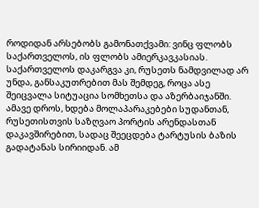როდიდან არსებობს გამონათქვამი: ვინც ფლობს საქართველოს, ის ფლობს ამიერკავკასიას.
საქართველოს დაკარგვა კი, რუსეთს ნამდვილად არ უნდა, განსაკუთრებით მას შემდეგ, როცა ასე შეიცვალა სიტუაცია სომხეთსა და აზერბაიჯანში. ამავე დროს, ხდება მოლაპარაკებები სუდანთან, რუსეთისთვის საზღვაო პორტის არენდასთან დაკავშირებით, სადაც შეეცდება ტარტუსის ბაზის გადატანას სირიიდან. ამ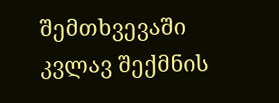შემთხვევაში კვლავ შექმნის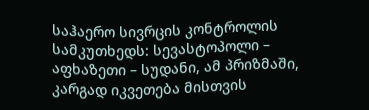საჰაერო სივრცის კონტროლის სამკუთხედს: სევასტოპოლი – აფხაზეთი – სუდანი, ამ პრიზმაში, კარგად იკვეთება მისთვის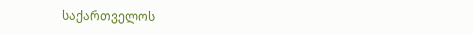საქართველოს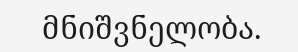მნიშვნელობა.